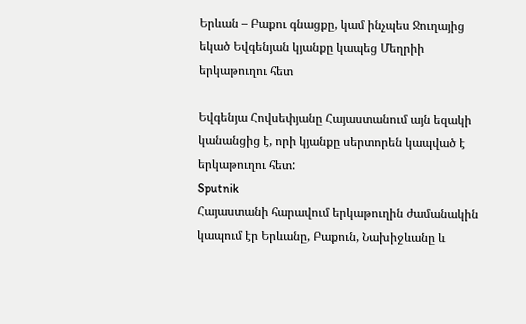Երևան – Բաքու գնացքը, կամ ինչպես Ջուղայից եկած Եվգենյան կյանքը կապեց Մեղրիի երկաթուղու հետ

Եվգենյա Հովսեփյանը Հայաստանում այն եզակի կանանցից է, որի կյանքը սերտորեն կապված է երկաթուղու հետ:
Sputnik
Հայաստանի հարավում երկաթուղին ժամանակին կապում էր Երևանը, Բաքուն, Նախիջևանը և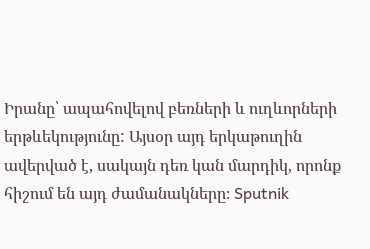Իրանը՝ ապահովելով բեռների և ուղևորների երթևեկությունը: Այսօր այդ երկաթուղին ավերված է, սակայն դեռ կան մարդիկ, որոնք հիշում են այդ ժամանակները։ Sputnik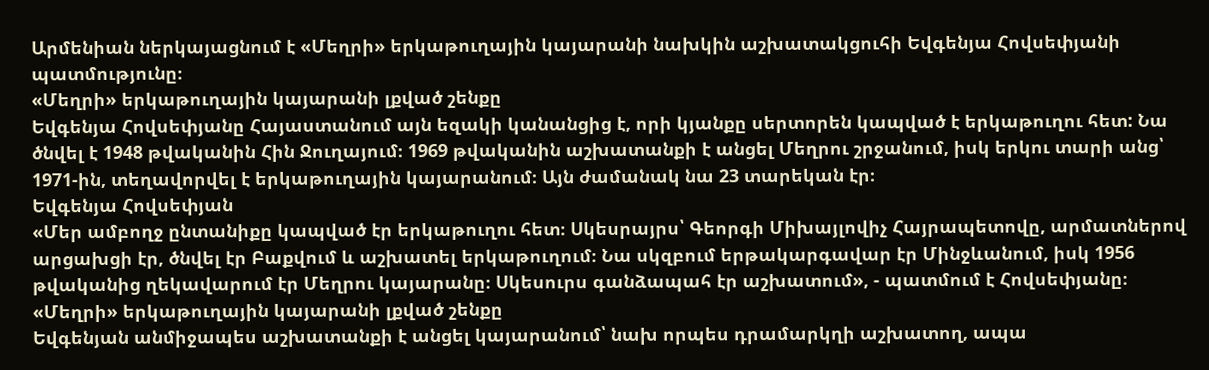Արմենիան ներկայացնում է «Մեղրի» երկաթուղային կայարանի նախկին աշխատակցուհի Եվգենյա Հովսեփյանի պատմությունը։
«Մեղրի» երկաթուղային կայարանի լքված շենքը
Եվգենյա Հովսեփյանը Հայաստանում այն եզակի կանանցից է, որի կյանքը սերտորեն կապված է երկաթուղու հետ: Նա ծնվել է 1948 թվականին Հին Ջուղայում։ 1969 թվականին աշխատանքի է անցել Մեղրու շրջանում, իսկ երկու տարի անց՝ 1971-ին, տեղավորվել է երկաթուղային կայարանում։ Այն ժամանակ նա 23 տարեկան էր։
Եվգենյա Հովսեփյան
«Մեր ամբողջ ընտանիքը կապված էր երկաթուղու հետ։ Սկեսրայրս՝ Գեորգի Միխայլովիչ Հայրապետովը, արմատներով արցախցի էր, ծնվել էր Բաքվում և աշխատել երկաթուղում։ Նա սկզբում երթակարգավար էր Մինջևանում, իսկ 1956 թվականից ղեկավարում էր Մեղրու կայարանը։ Սկեսուրս գանձապահ էր աշխատում», - պատմում է Հովսեփյանը։
«Մեղրի» երկաթուղային կայարանի լքված շենքը
Եվգենյան անմիջապես աշխատանքի է անցել կայարանում՝ նախ որպես դրամարկղի աշխատող, ապա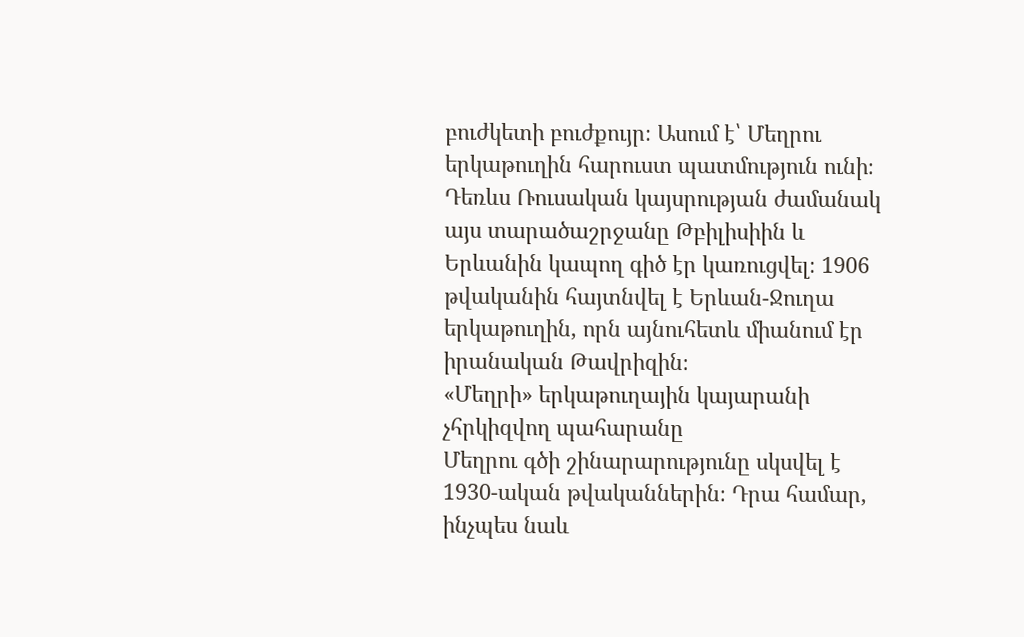բուժկետի բուժքույր։ Ասում է՝ Մեղրու երկաթուղին հարուստ պատմություն ունի։ Դեռևս Ռուսական կայսրության ժամանակ այս տարածաշրջանը Թբիլիսիին և Երևանին կապող գիծ էր կառուցվել։ 1906 թվականին հայտնվել է Երևան-Ջուղա երկաթուղին, որն այնուհետև միանում էր իրանական Թավրիզին։
«Մեղրի» երկաթուղային կայարանի չհրկիզվող պահարանը
Մեղրու գծի շինարարությունը սկսվել է 1930-ական թվականներին։ Դրա համար, ինչպես նաև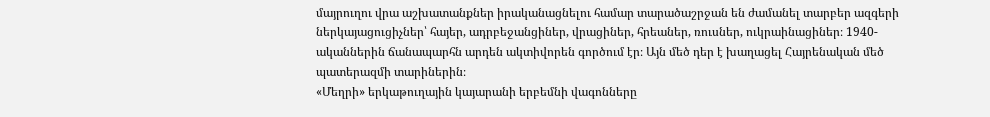մայրուղու վրա աշխատանքներ իրականացնելու համար տարածաշրջան են ժամանել տարբեր ազգերի ներկայացուցիչներ՝ հայեր, ադրբեջանցիներ, վրացիներ, հրեաներ, ռուսներ, ուկրաինացիներ։ 1940-ականներին ճանապարհն արդեն ակտիվորեն գործում էր։ Այն մեծ դեր է խաղացել Հայրենական մեծ պատերազմի տարիներին։
«Մեղրի» երկաթուղային կայարանի երբեմնի վագոնները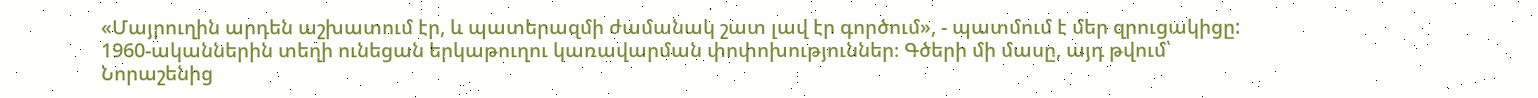«Մայրուղին արդեն աշխատում էր, և պատերազմի ժամանակ շատ լավ էր գործում», - պատմում է մեր զրուցակիցը: 1960-ականներին տեղի ունեցան երկաթուղու կառավարման փոփոխություններ։ Գծերի մի մասը, այդ թվում՝ Նորաշենից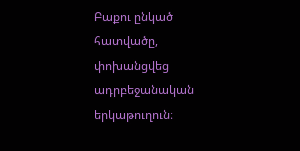Բաքու ընկած հատվածը, փոխանցվեց ադրբեջանական երկաթուղուն։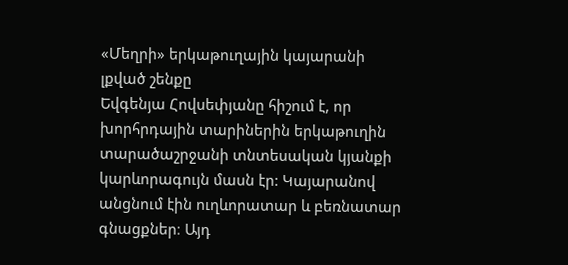«Մեղրի» երկաթուղային կայարանի լքված շենքը
Եվգենյա Հովսեփյանը հիշում է, որ խորհրդային տարիներին երկաթուղին տարածաշրջանի տնտեսական կյանքի կարևորագույն մասն էր: Կայարանով անցնում էին ուղևորատար և բեռնատար գնացքներ։ Այդ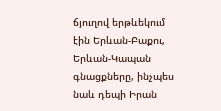ճյուղով երթևեկում էին Երևան-Բաքու, Երևան-Կապան գնացքները, ինչպես նաև դեպի Իրան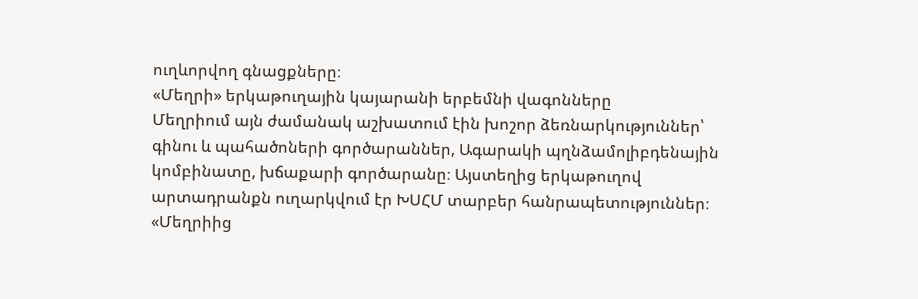ուղևորվող գնացքները։
«Մեղրի» երկաթուղային կայարանի երբեմնի վագոնները
Մեղրիում այն ժամանակ աշխատում էին խոշոր ձեռնարկություններ՝ գինու և պահածոների գործարաններ, Ագարակի պղնձամոլիբդենային կոմբինատը, խճաքարի գործարանը։ Այստեղից երկաթուղով արտադրանքն ուղարկվում էր ԽՍՀՄ տարբեր հանրապետություններ։
«Մեղրիից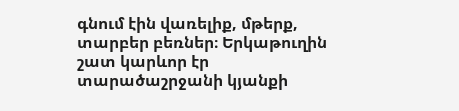գնում էին վառելիք, մթերք, տարբեր բեռներ։ Երկաթուղին շատ կարևոր էր տարածաշրջանի կյանքի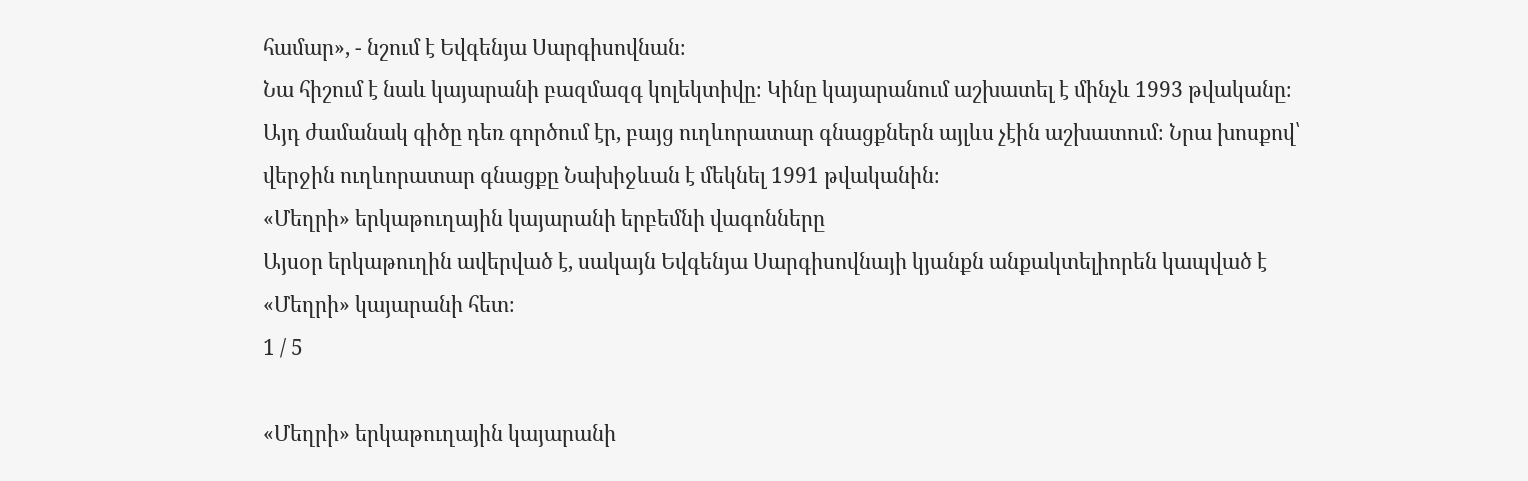համար», - նշում է Եվգենյա Սարգիսովնան։
Նա հիշում է նաև կայարանի բազմազգ կոլեկտիվը։ Կինը կայարանում աշխատել է մինչև 1993 թվականը։ Այդ ժամանակ գիծը դեռ գործում էր, բայց ուղևորատար գնացքներն այլևս չէին աշխատում։ Նրա խոսքով՝ վերջին ուղևորատար գնացքը Նախիջևան է մեկնել 1991 թվականին։
«Մեղրի» երկաթուղային կայարանի երբեմնի վագոնները
Այսօր երկաթուղին ավերված է, սակայն Եվգենյա Սարգիսովնայի կյանքն անքակտելիորեն կապված է «Մեղրի» կայարանի հետ։
1 / 5

«Մեղրի» երկաթուղային կայարանի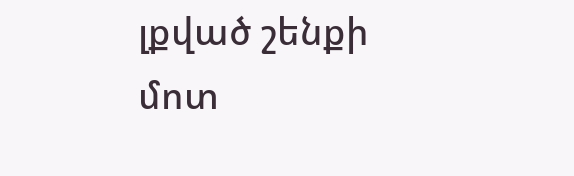լքված շենքի մոտ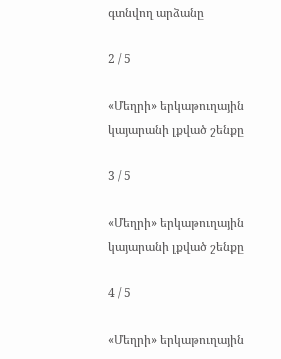գտնվող արձանը

2 / 5

«Մեղրի» երկաթուղային կայարանի լքված շենքը

3 / 5

«Մեղրի» երկաթուղային կայարանի լքված շենքը

4 / 5

«Մեղրի» երկաթուղային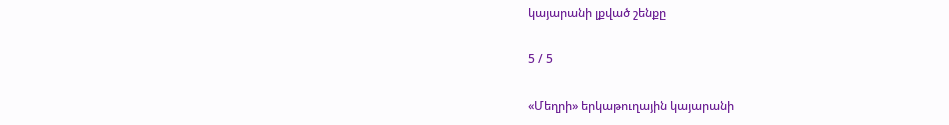կայարանի լքված շենքը

5 / 5

«Մեղրի» երկաթուղային կայարանի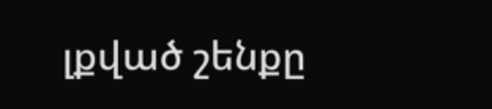լքված շենքը